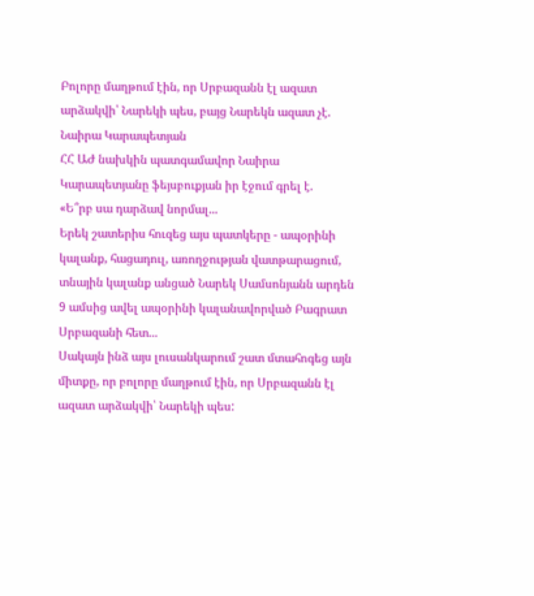Բոլորը մաղթում էին, որ Սրբազանն էլ ազատ արձակվի՝ Նարեկի պես, բայց Նարեկն ազատ չէ. Նաիրա Կարապետյան
ՀՀ ԱԺ նախկին պատգամավոր Նաիրա Կարապետյանը ֆեյսբուքյան իր էջում գրել է.
«Ե՞րբ սա դարձավ նորմալ...
Երեկ շատերիս հուզեց այս պատկերը - ապօրինի կալանք, հացադուլ, առողջության վատթարացում, տնային կալանք անցած Նարեկ Սամսոնյանն արդեն 9 ամսից ավել ապօրինի կալանավորված Բագրատ Սրբազանի հետ...
Սակայն ինձ այս լուսանկարում շատ մտահոգեց այն միտքը, որ բոլորը մաղթում էին, որ Սրբազանն էլ ազատ արձակվի՝ Նարեկի պես: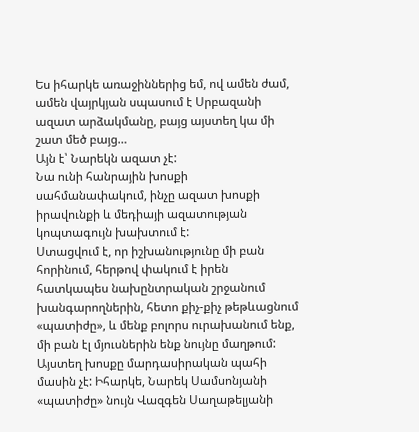Ես իհարկե առաջիններից եմ, ով ամեն ժամ, ամեն վայրկյան սպասում է Սրբազանի ազատ արձակմանը, բայց այստեղ կա մի շատ մեծ բայց…
Այն է՝ Նարեկն ազատ չէ:
Նա ունի հանրային խոսքի սահմանափակում, ինչը ազատ խոսքի իրավունքի և մեդիայի ազատության կոպտագույն խախտում է:
Ստացվում է, որ իշխանությունը մի բան հորինում, հերթով փակում է իրեն հատկապես նախընտրական շրջանում խանգարողներին, հետո քիչ-քիչ թեթևացնում «պատիժը», և մենք բոլորս ուրախանում ենք, մի բան էլ մյուսներին ենք նույնը մաղթում:
Այստեղ խոսքը մարդասիրական պահի մասին չէ: Իհարկե, Նարեկ Սամսոնյանի «պատիժը» նույն Վազգեն Սաղաթելյանի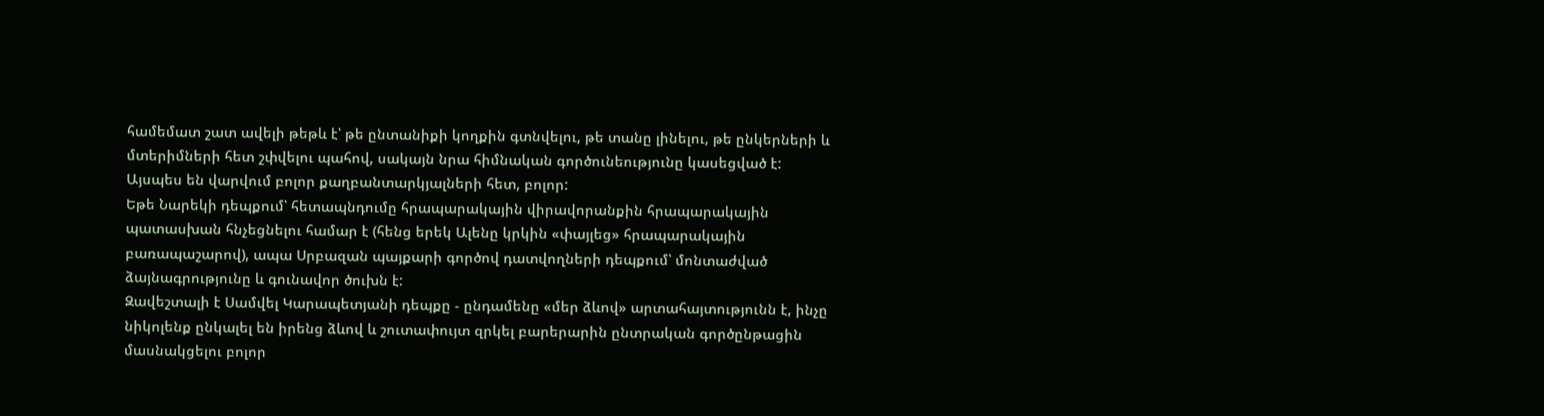համեմատ շատ ավելի թեթև է՝ թե ընտանիքի կողքին գտնվելու, թե տանը լինելու, թե ընկերների և մտերիմների հետ շփվելու պահով, սակայն նրա հիմնական գործունեությունը կասեցված է:
Այսպես են վարվում բոլոր քաղբանտարկյալների հետ, բոլոր:
Եթե Նարեկի դեպքում՝ հետապնդումը հրապարակային վիրավորանքին հրապարակային պատասխան հնչեցնելու համար է (հենց երեկ Ալենը կրկին «փայլեց» հրապարակային բառապաշարով), ապա Սրբազան պայքարի գործով դատվողների դեպքում՝ մոնտաժված ձայնագրությունը և գունավոր ծուխն է:
Զավեշտալի է Սամվել Կարապետյանի դեպքը - ընդամենը «մեր ձևով» արտահայտությունն է, ինչը նիկոլենք ընկալել են իրենց ձևով և շուտափույտ զրկել բարերարին ընտրական գործընթացին մասնակցելու բոլոր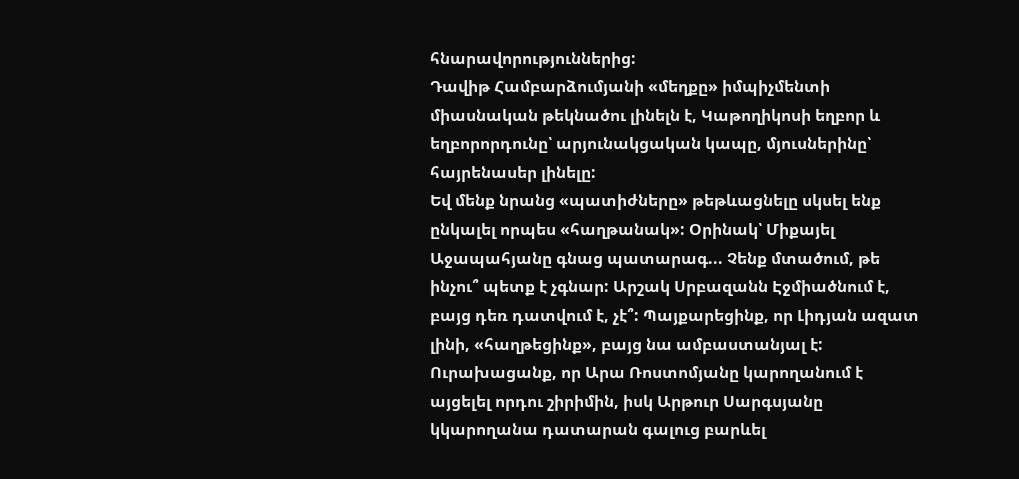հնարավորություններից:
Դավիթ Համբարձումյանի «մեղքը» իմպիչմենտի միասնական թեկնածու լինելն է, Կաթողիկոսի եղբոր և եղբորորդունը՝ արյունակցական կապը, մյուսներինը՝ հայրենասեր լինելը:
Եվ մենք նրանց «պատիժները» թեթևացնելը սկսել ենք ընկալել որպես «հաղթանակ»: Օրինակ՝ Միքայել Աջապահյանը գնաց պատարագ... Չենք մտածում, թե ինչու՞ պետք է չգնար: Արշակ Սրբազանն Էջմիածնում է, բայց դեռ դատվում է, չէ՞: Պայքարեցինք, որ Լիդյան ազատ լինի, «հաղթեցինք», բայց նա ամբաստանյալ է: Ուրախացանք, որ Արա Ռոստոմյանը կարողանում է այցելել որդու շիրիմին, իսկ Արթուր Սարգսյանը կկարողանա դատարան գալուց բարևել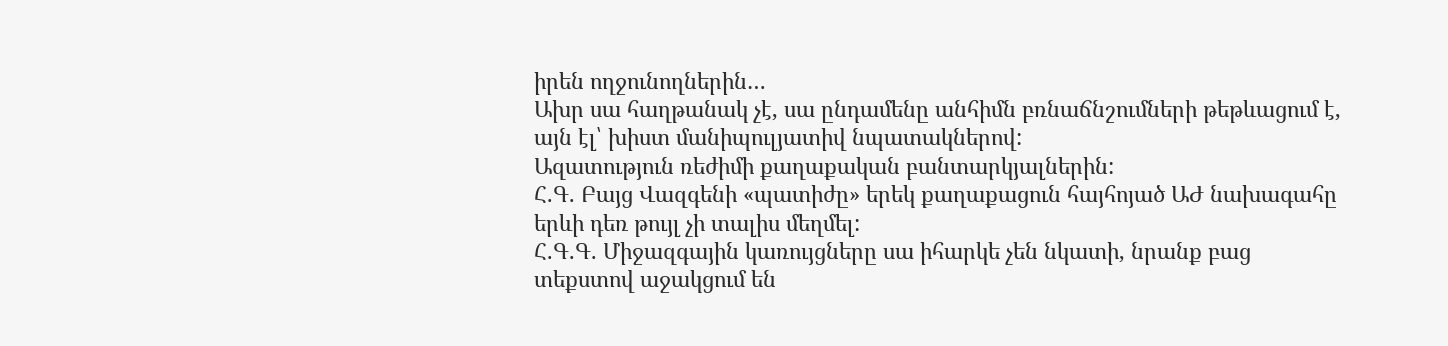իրեն ողջունողներին…
Ախր սա հաղթանակ չէ, սա ընդամենը անհիմն բռնաճնշումների թեթևացում է, այն էլ՝ խիստ մանիպուլյատիվ նպատակներով:
Ազատություն ռեժիմի քաղաքական բանտարկյալներին:
Հ.Գ. Բայց Վազգենի «պատիժը» երեկ քաղաքացուն հայհոյած ԱԺ նախագահը երևի դեռ թույլ չի տալիս մեղմել:
Հ.Գ.Գ. Միջազգային կառույցները սա իհարկե չեն նկատի, նրանք բաց տեքստով աջակցում են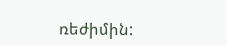ռեժիմին: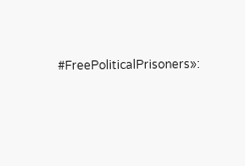#FreePoliticalPrisoners»: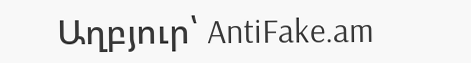Աղբյուր՝ AntiFake.am